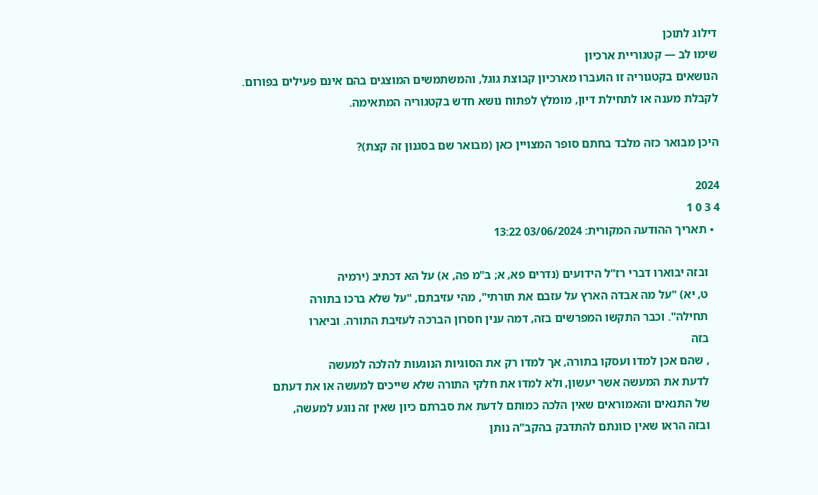דילוג לתוכן
שימו לב — קטגוריית ארכיון
הנושאים בקטגוריה זו הועברו מארכיון קבוצת גוגל, והמשתמשים המוצגים בהם אינם פעילים בפורום.
לקבלת מענה או לתחילת דיון, מומלץ לפתוח נושא חדש בקטגוריה המתאימה.

היכן מבואר כזה מלבד בחתם סופר המצויין כאן (מבואר שם בסגנון זה קצת)?

2024
4 3 0 1
  • תאריך ההודעה המקורית: 03/06/2024 13:22

    ובזה יבוארו דברי רז"ל הידועים (נדרים פא, א; ב"מ פה, א) על הא דכתיב (ירמיה
    ט, יא) "על מה אבדה הארץ על עזבם את תורתי", מהי עזיבתם, "על שלא ברכו בתורה
    תחילה". וכבר התקשו המפרשים בזה, דמה ענין חסרון הברכה לעזיבת התורה. וביארו
    בזה
    , שהם אכן למדו ועסקו בתורה, אך למדו רק את הסוגיות הנוגעות להלכה למעשה
    לדעת את המעשה אשר יעשון, ולא למדו את חלקי התורה שלא שייכים למעשה או את דעתם
    של התנאים והאמוראים שאין הלכה כמותם לדעת את סברתם כיון שאין זה נוגע למעשה,
    ובזה הראו שאין כוונתם להתדבק בהקב"ה נותן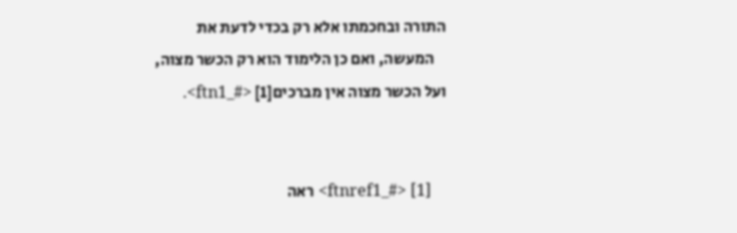התורה ובחכמתו אלא רק בכדי לדעת את
    המעשה, ואם כן הלימוד הוא רק הכשר מצוה, ועל הכשר מצוה אין מברכים[1] <#_ftn1>.


    [1] <#_ftnref1> ראה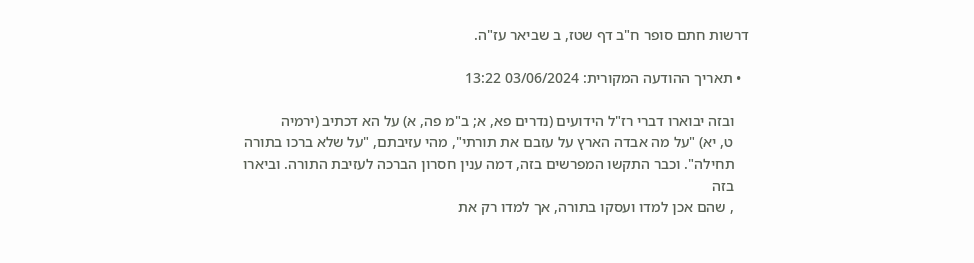דרשות חתם סופר ח"ב דף שטז, ב שביאר עז"ה.

  • תאריך ההודעה המקורית: 03/06/2024 13:22

    ובזה יבוארו דברי רז"ל הידועים (נדרים פא, א; ב"מ פה, א) על הא דכתיב (ירמיה
    ט, יא) "על מה אבדה הארץ על עזבם את תורתי", מהי עזיבתם, "על שלא ברכו בתורה
    תחילה". וכבר התקשו המפרשים בזה, דמה ענין חסרון הברכה לעזיבת התורה. וביארו
    בזה
    , שהם אכן למדו ועסקו בתורה, אך למדו רק את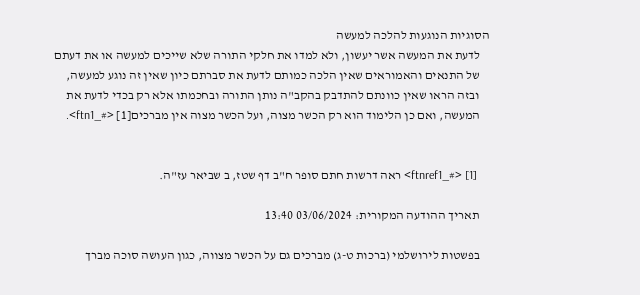הסוגיות הנוגעות להלכה למעשה
    לדעת את המעשה אשר יעשון, ולא למדו את חלקי התורה שלא שייכים למעשה או את דעתם
    של התנאים והאמוראים שאין הלכה כמותם לדעת את סברתם כיון שאין זה נוגע למעשה,
    ובזה הראו שאין כוונתם להתדבק בהקב"ה נותן התורה ובחכמתו אלא רק בכדי לדעת את
    המעשה, ואם כן הלימוד הוא רק הכשר מצוה, ועל הכשר מצוה אין מברכים[1] <#_ftn1>.


    [1] <#_ftnref1> ראה דרשות חתם סופר ח"ב דף שטז, ב שביאר עז"ה.

    תאריך ההודעה המקורית: 03/06/2024 13:40

    בפשטות לירושלמי (ברכות ט-ג) מברכים גם על הכשר מצווה, כגון העושה סוכה מברך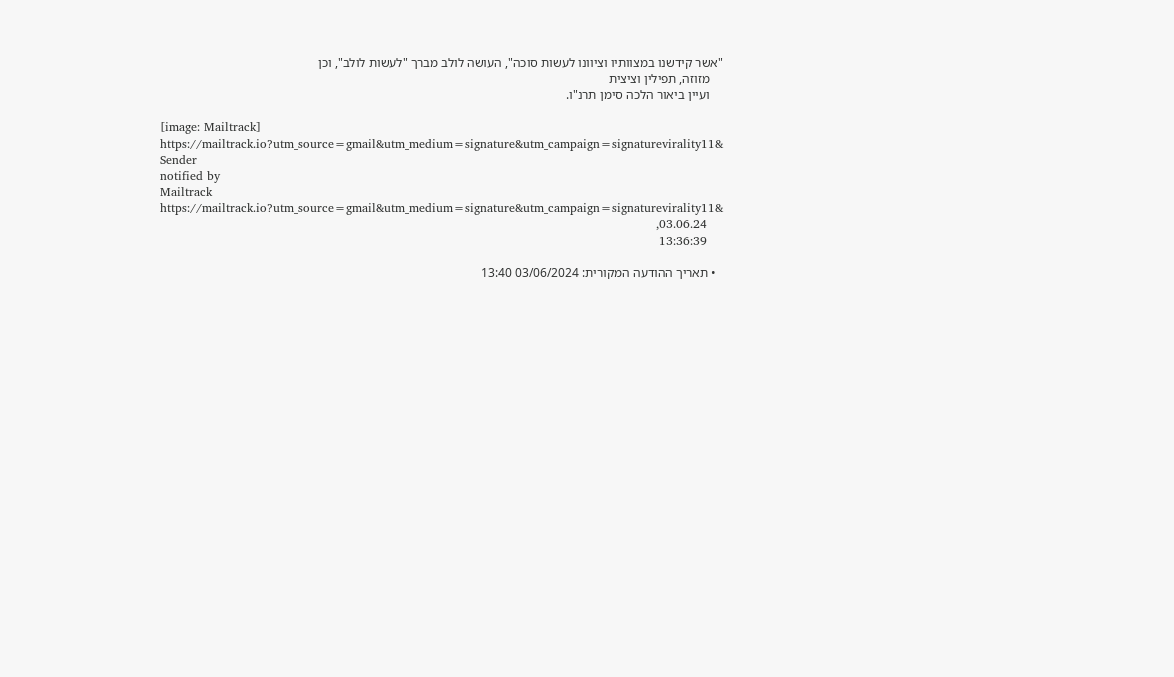"אשר קידשנו במצוותיו וציוונו לעשות סוכה", העושה לולב מברך "לעשות לולב", וכן
    מזוזה, תפילין וציצית
    ועיין ביאור הלכה סימן תרנ"ו.

    [image: Mailtrack]
    https://mailtrack.io?utm_source=gmail&utm_medium=signature&utm_campaign=signaturevirality11&
    Sender
    notified by
    Mailtrack
    https://mailtrack.io?utm_source=gmail&utm_medium=signature&utm_campaign=signaturevirality11&
    03.06.24,
    13:36:39

  • תאריך ההודעה המקורית: 03/06/2024 13:40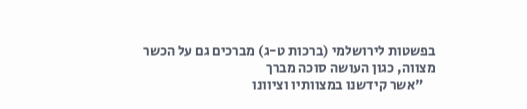בפשטות לירושלמי (ברכות ט-ג) מברכים גם על הכשר מצווה, כגון העושה סוכה מברך
    "אשר קידשנו במצוותיו וציוונו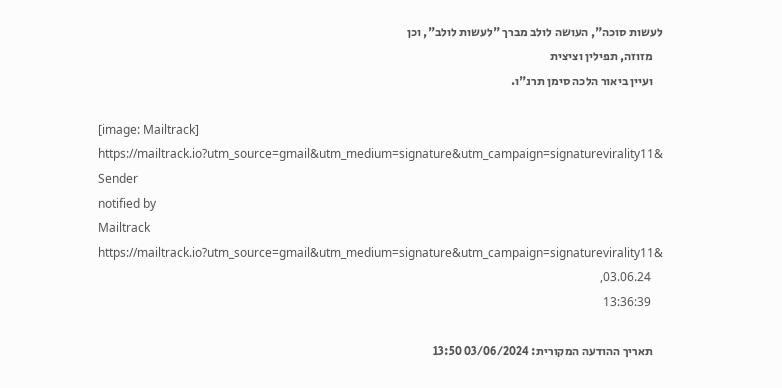לעשות סוכה", העושה לולב מברך "לעשות לולב", וכן
    מזוזה, תפילין וציצית
    ועיין ביאור הלכה סימן תרנ"ו.

    [image: Mailtrack]
    https://mailtrack.io?utm_source=gmail&utm_medium=signature&utm_campaign=signaturevirality11&
    Sender
    notified by
    Mailtrack
    https://mailtrack.io?utm_source=gmail&utm_medium=signature&utm_campaign=signaturevirality11&
    03.06.24,
    13:36:39

    תאריך ההודעה המקורית: 03/06/2024 13:50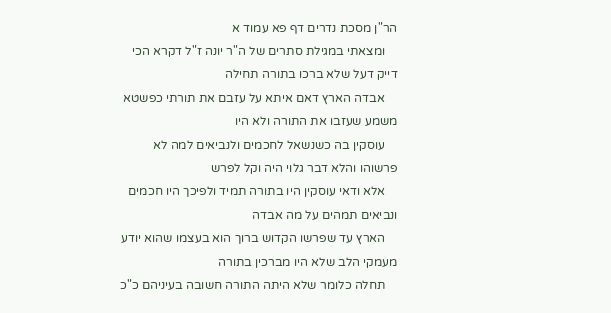הר"ן מסכת נדרים דף פא עמוד א
    ומצאתי במגילת סתרים של ה"ר יונה ז"ל דקרא הכי דייק דעל שלא ברכו בתורה תחילה
    אבדה הארץ דאם איתא על עזבם את תורתי כפשטא משמע שעזבו את התורה ולא היו
    עוסקין בה כשנשאל לחכמים ולנביאים למה לא פרשוהו והלא דבר גלוי היה וקל לפרש
    אלא ודאי עוסקין היו בתורה תמיד ולפיכך היו חכמים ונביאים תמהים על מה אבדה
    הארץ עד שפרשו הקדוש ברוך הוא בעצמו שהוא יודע מעמקי הלב שלא היו מברכין בתורה
    תחלה כלומר שלא היתה התורה חשובה בעיניהם כ"כ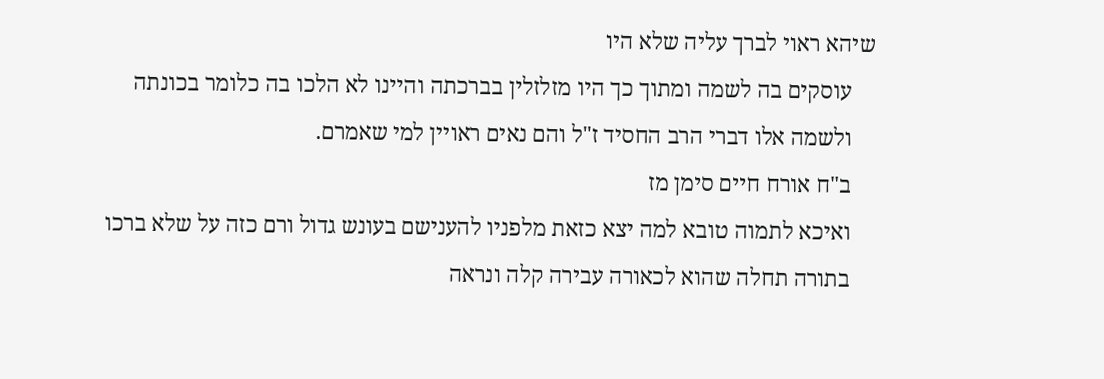שיהא ראוי לברך עליה שלא היו
    עוסקים בה לשמה ומתוך כך היו מזלזלין בברכתה והיינו לא הלכו בה כלומר בכונתה
    ולשמה אלו דברי הרב החסיד ז"ל והם נאים ראויין למי שאמרם.
    ב"ח אורח חיים סימן מז
    ואיכא לתמוה טובא למה יצא כזאת מלפניו להענישם בעונש גדול ורם כזה על שלא ברכו
    בתורה תחלה שהוא לכאורה עבירה קלה ונראה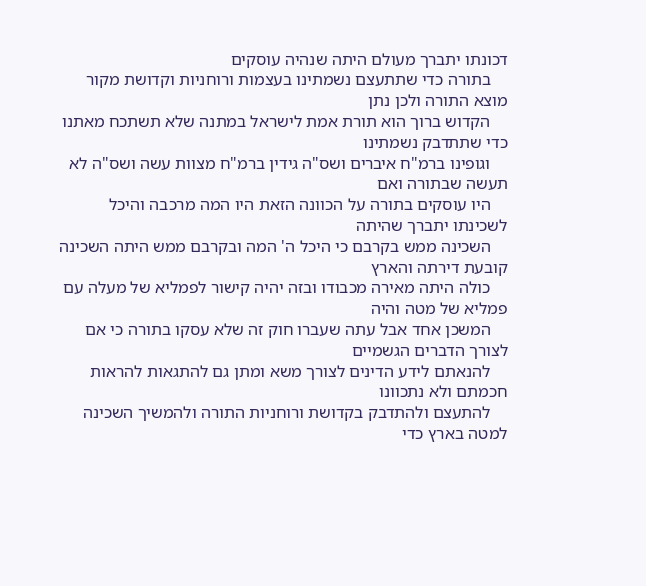דכונתו יתברך מעולם היתה שנהיה עוסקים
    בתורה כדי שתתעצם נשמתינו בעצמות ורוחניות וקדושת מקור מוצא התורה ולכן נתן
    הקדוש ברוך הוא תורת אמת לישראל במתנה שלא תשתכח מאתנו כדי שתתדבק נשמתינו
    וגופינו ברמ"ח איברים ושס"ה גידין ברמ"ח מצוות עשה ושס"ה לא תעשה שבתורה ואם
    היו עוסקים בתורה על הכוונה הזאת היו המה מרכבה והיכל לשכינתו יתברך שהיתה
    השכינה ממש בקרבם כי היכל ה' המה ובקרבם ממש היתה השכינה קובעת דירתה והארץ
    כולה היתה מאירה מכבודו ובזה יהיה קישור לפמליא של מעלה עם פמליא של מטה והיה
    המשכן אחד אבל עתה שעברו חוק זה שלא עסקו בתורה כי אם לצורך הדברים הגשמיים
    להנאתם לידע הדינים לצורך משא ומתן גם להתגאות להראות חכמתם ולא נתכוונו
    להתעצם ולהתדבק בקדושת ורוחניות התורה ולהמשיך השכינה למטה בארץ כדי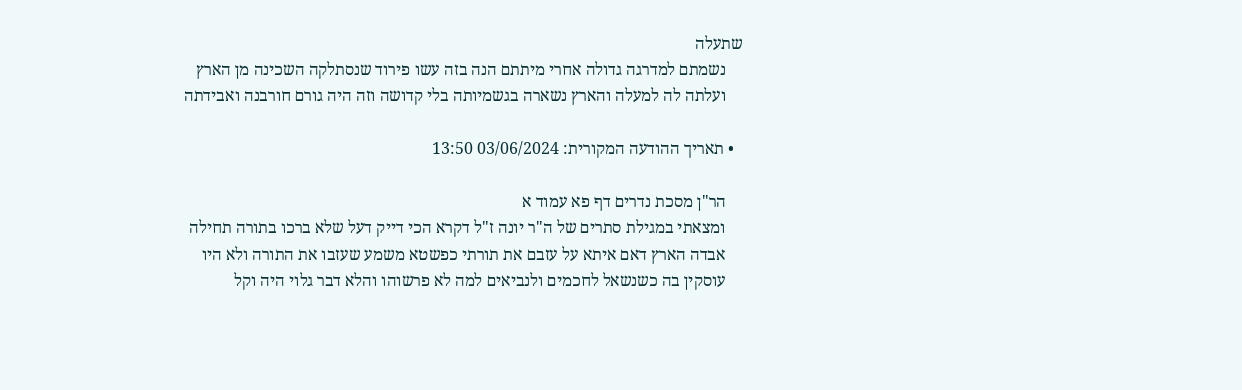שתעלה
    נשמתם למדרגה גדולה אחרי מיתתם הנה בזה עשו פירוד שנסתלקה השכינה מן הארץ
    ועלתה לה למעלה והארץ נשארה בגשמיותה בלי קדושה וזה היה גורם חורבנה ואבידתה

  • תאריך ההודעה המקורית: 03/06/2024 13:50

    הר"ן מסכת נדרים דף פא עמוד א
    ומצאתי במגילת סתרים של ה"ר יונה ז"ל דקרא הכי דייק דעל שלא ברכו בתורה תחילה
    אבדה הארץ דאם איתא על עזבם את תורתי כפשטא משמע שעזבו את התורה ולא היו
    עוסקין בה כשנשאל לחכמים ולנביאים למה לא פרשוהו והלא דבר גלוי היה וקל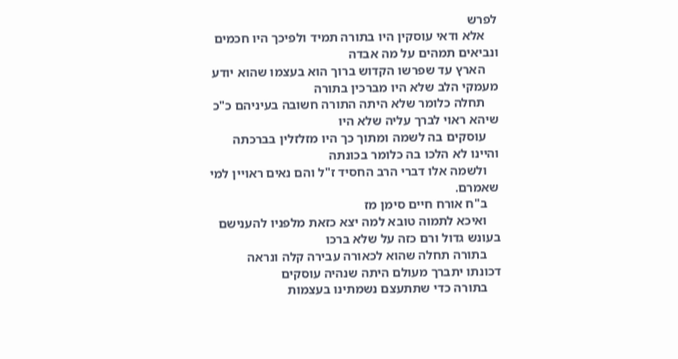לפרש
    אלא ודאי עוסקין היו בתורה תמיד ולפיכך היו חכמים ונביאים תמהים על מה אבדה
    הארץ עד שפרשו הקדוש ברוך הוא בעצמו שהוא יודע מעמקי הלב שלא היו מברכין בתורה
    תחלה כלומר שלא היתה התורה חשובה בעיניהם כ"כ שיהא ראוי לברך עליה שלא היו
    עוסקים בה לשמה ומתוך כך היו מזלזלין בברכתה והיינו לא הלכו בה כלומר בכונתה
    ולשמה אלו דברי הרב החסיד ז"ל והם נאים ראויין למי שאמרם.
    ב"ח אורח חיים סימן מז
    ואיכא לתמוה טובא למה יצא כזאת מלפניו להענישם בעונש גדול ורם כזה על שלא ברכו
    בתורה תחלה שהוא לכאורה עבירה קלה ונראה דכונתו יתברך מעולם היתה שנהיה עוסקים
    בתורה כדי שתתעצם נשמתינו בעצמות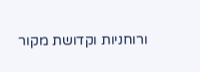ורוחניות וקדושת מקור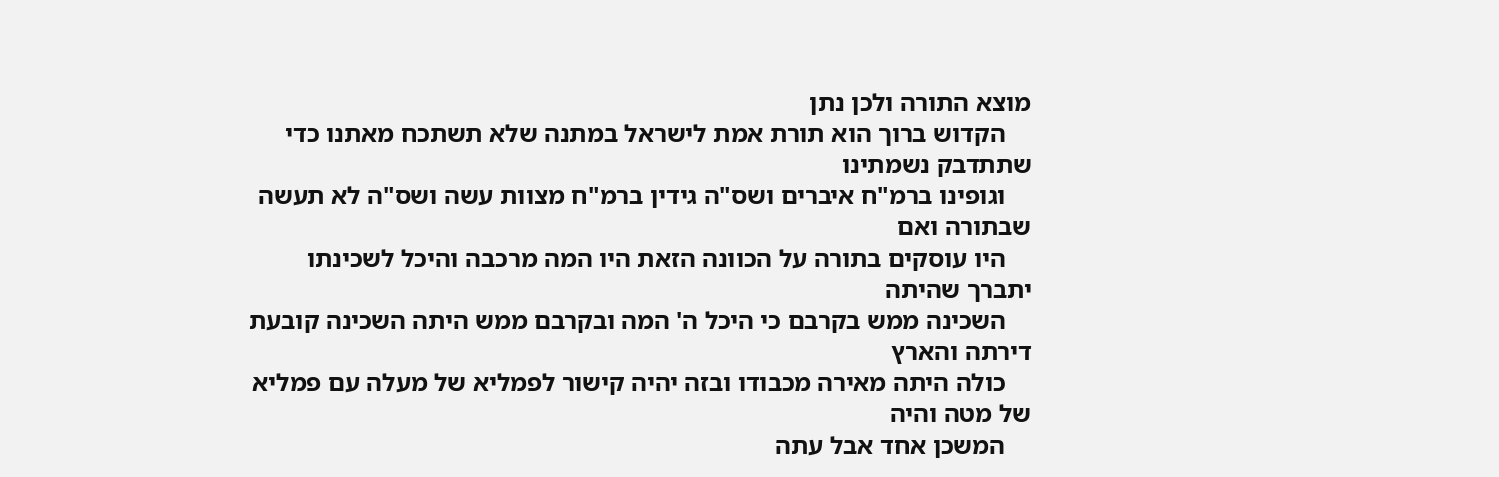מוצא התורה ולכן נתן
    הקדוש ברוך הוא תורת אמת לישראל במתנה שלא תשתכח מאתנו כדי שתתדבק נשמתינו
    וגופינו ברמ"ח איברים ושס"ה גידין ברמ"ח מצוות עשה ושס"ה לא תעשה שבתורה ואם
    היו עוסקים בתורה על הכוונה הזאת היו המה מרכבה והיכל לשכינתו יתברך שהיתה
    השכינה ממש בקרבם כי היכל ה' המה ובקרבם ממש היתה השכינה קובעת דירתה והארץ
    כולה היתה מאירה מכבודו ובזה יהיה קישור לפמליא של מעלה עם פמליא של מטה והיה
    המשכן אחד אבל עתה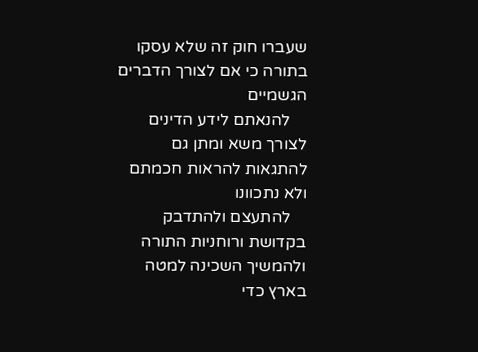שעברו חוק זה שלא עסקו בתורה כי אם לצורך הדברים הגשמיים
    להנאתם לידע הדינים לצורך משא ומתן גם להתגאות להראות חכמתם ולא נתכוונו
    להתעצם ולהתדבק בקדושת ורוחניות התורה ולהמשיך השכינה למטה בארץ כדי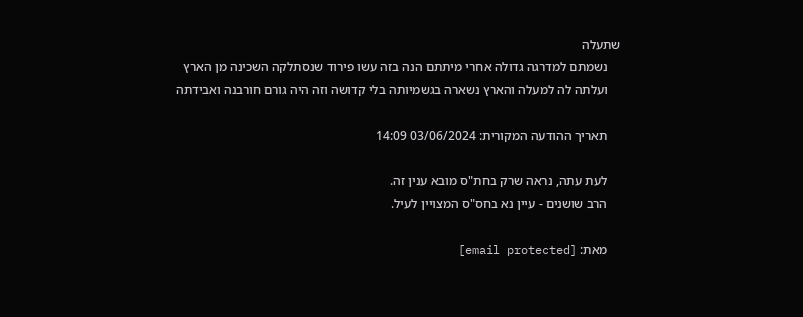שתעלה
    נשמתם למדרגה גדולה אחרי מיתתם הנה בזה עשו פירוד שנסתלקה השכינה מן הארץ
    ועלתה לה למעלה והארץ נשארה בגשמיותה בלי קדושה וזה היה גורם חורבנה ואבידתה

    תאריך ההודעה המקורית: 03/06/2024 14:09

    לעת עתה, נראה שרק בחת"ס מובא ענין זה.
    הרב שושנים - עיין נא בחס"ס המצויין לעיל.

    מאת: [email protected]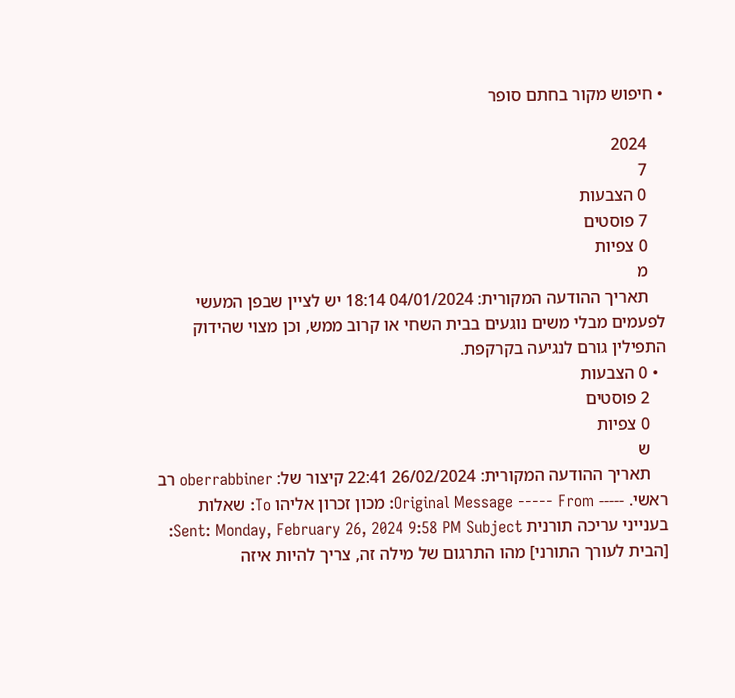• חיפוש מקור בחתם סופר

    2024
    7
    0 הצבעות
    7 פוסטים
    0 צפיות
    מ
    תאריך ההודעה המקורית: 04/01/2024 18:14 יש לציין שבפן המעשי לפעמים מבלי משים נוגעים בבית השחי או קרוב ממש, וכן מצוי שהידוק התפילין גורם לנגיעה בקרקפת.
  • 0 הצבעות
    2 פוסטים
    0 צפיות
    ש
    תאריך ההודעה המקורית: 26/02/2024 22:41 קיצור של: oberrabbiner רב ראשי. ----- Original Message ----- From: מכון זכרון אליהו To: שאלות בענייני עריכה תורנית Sent: Monday, February 26, 2024 9:58 PM Subject: [הבית לעורך התורני] מהו התרגום של מילה זה, צריך להיות איזה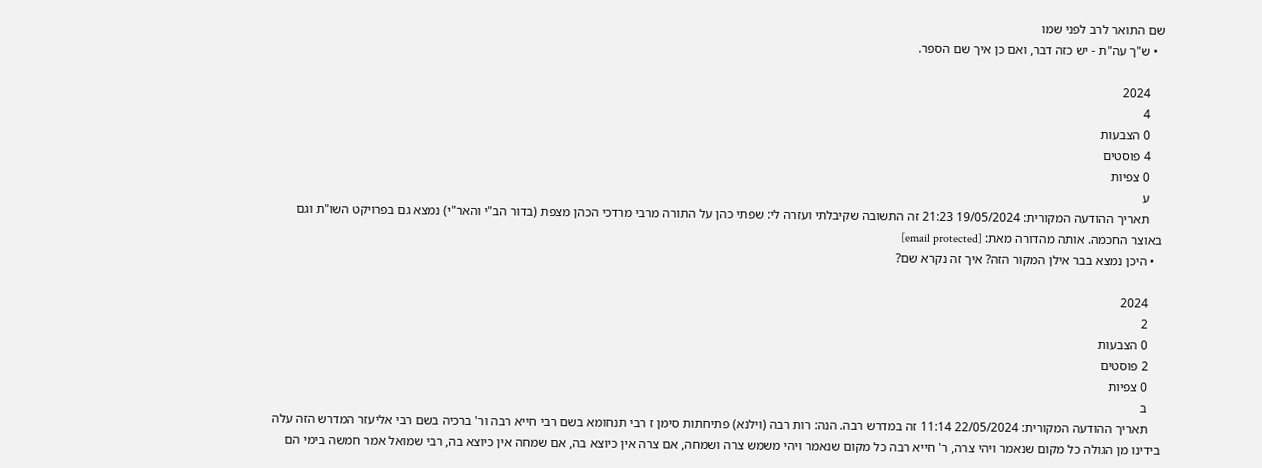שם התואר לרב לפני שמו
  • ש"ך עה"ת - יש כזה דבר, ואם כן איך שם הספר.

    2024
    4
    0 הצבעות
    4 פוסטים
    0 צפיות
    ע
    תאריך ההודעה המקורית: 19/05/2024 21:23 זה התשובה שקיבלתי ועזרה לי: שפתי כהן על התורה מרבי מרדכי הכהן מצפת (בדור הב"י והאר"י) נמצא גם בפרויקט השו"ת וגם באוצר החכמה. אותה מהדורה מאת: [email protected]
  • היכן נמצא בבר אילן המקור הזה? איך זה נקרא שם?

    2024
    2
    0 הצבעות
    2 פוסטים
    0 צפיות
    ב
    תאריך ההודעה המקורית: 22/05/2024 11:14 זה במדרש רבה. הנה: רות רבה (וילנא) פתיחתות סימן ז רבי תנחומא בשם רבי חייא רבה ור' ברכיה בשם רבי אליעזר המדרש הזה עלה בידינו מן הגולה כל מקום שנאמר ויהי צרה, ר' חייא רבה כל מקום שנאמר ויהי משמש צרה ושמחה, אם צרה אין כיוצא בה, אם שמחה אין כיוצא בה, רבי שמואל אמר חמשה בימי הם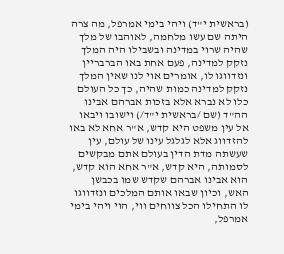(בראשית י"ד) ויהי בימי אמרפל, מה צרה היתה שם עשו מלחמה, לאוהבו של מלך שהיה שרוי במדינה ובשבילו היה המלך נזקק למדינה, פעם אחת באו הברבריין ונזדווגו לו, אומרים אוי לנו שאין המלך נזקק למדינה כמות שהיה, כך כל העולם כלו לא נברא אלא בזכות אברהם אבינו הה"ד (שם /בראשית י"ד/) וישובו ויבאו אל עין משפט היא קדש, א"ר אחא לא באו להזדווג אלא לגלגל עינו של עולם, עין שעשתה מדת הדין בעולם אתם מבקשים לסמותה, היא קדש, א"ר אחא הוא קדש, הוא אבינו אברהם שקדש שמו בכבשן האש, וכיון שבאו אותם המלכים ונזדווגו לו התחילו הכל צווחים ווי, הוי ויהי בימי אמרפל,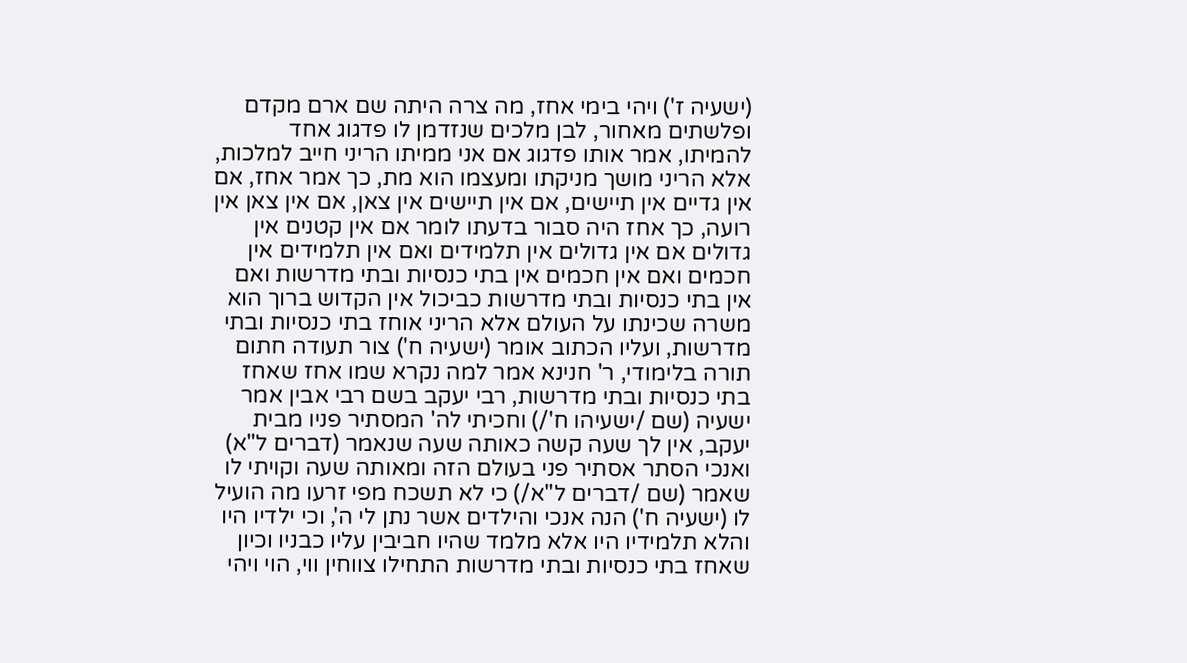(ישעיה ז') ויהי בימי אחז, מה צרה היתה שם ארם מקדם ופלשתים מאחור, לבן מלכים שנזדמן לו פדגוג אחד להמיתו, אמר אותו פדגוג אם אני ממיתו הריני חייב למלכות, אלא הריני מושך מניקתו ומעצמו הוא מת, כך אמר אחז, אם אין גדיים אין תיישים, אם אין תיישים אין צאן, אם אין צאן אין רועה, כך אחז היה סבור בדעתו לומר אם אין קטנים אין גדולים אם אין גדולים אין תלמידים ואם אין תלמידים אין חכמים ואם אין חכמים אין בתי כנסיות ובתי מדרשות ואם אין בתי כנסיות ובתי מדרשות כביכול אין הקדוש ברוך הוא משרה שכינתו על העולם אלא הריני אוחז בתי כנסיות ובתי מדרשות, ועליו הכתוב אומר (ישעיה ח') צור תעודה חתום תורה בלימודי, ר' חנינא אמר למה נקרא שמו אחז שאחז בתי כנסיות ובתי מדרשות, רבי יעקב בשם רבי אבין אמר ישעיה (שם /ישעיהו ח'/) וחכיתי לה' המסתיר פניו מבית יעקב, אין לך שעה קשה כאותה שעה שנאמר (דברים ל"א) ואנכי הסתר אסתיר פני בעולם הזה ומאותה שעה וקויתי לו שאמר (שם /דברים ל"א/) כי לא תשכח מפי זרעו מה הועיל לו (ישעיה ח') הנה אנכי והילדים אשר נתן לי ה', וכי ילדיו היו והלא תלמידיו היו אלא מלמד שהיו חביבין עליו כבניו וכיון שאחז בתי כנסיות ובתי מדרשות התחילו צווחין ווי, הוי ויהי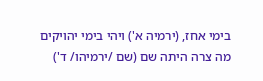בימי אחז, (ירמיה א') ויהי בימי יהויקים מה צרה היתה שם (שם /ירמיהו/ ד')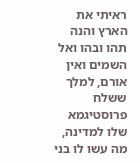ראיתי את הארץ והנה תהו ובהו ואל השמים ואין אורם, למלך ששלח פרוסטיגמא שלו למדינה, מה עשו לו בני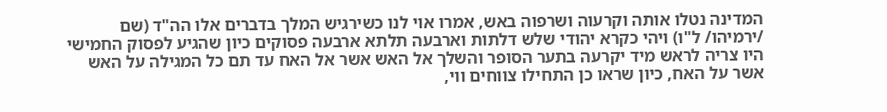המדינה נטלו אותה וקרעוה ושרפוה באש, אמרו אוי לנו כשירגיש המלך בדברים אלו הה"ד (שם /ירמיהו/ ל"ו) ויהי כקרא יהודי שלש דלתות וארבעה תלתא ארבעה פסוקים כיון שהגיע לפסוק החמישי היו צריה לראש מיד יקרעה בתער הסופר והשלך אל האש אשר אל האח עד תם כל המגילה על האש אשר על האח, כיון שראו כן התחילו צווחים ווי,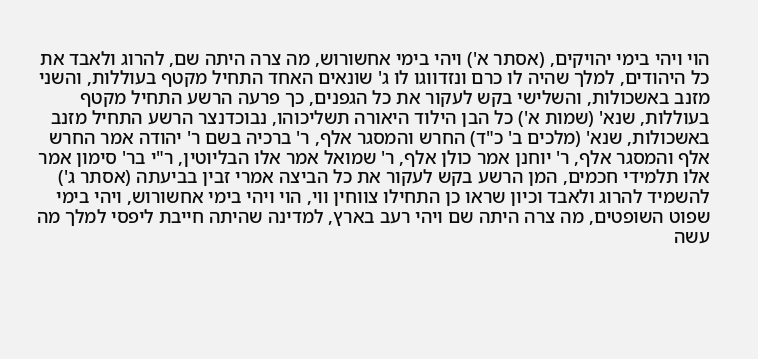הוי ויהי בימי יהויקים, (אסתר א') ויהי בימי אחשורוש, מה צרה היתה שם, להרוג ולאבד את כל היהודים, למלך שהיה לו כרם ונזדווגו לו ג' שונאים האחד התחיל מקטף בעוללות, והשני מזנב באשכולות, והשלישי בקש לעקור את כל הגפנים, כך פרעה הרשע התחיל מקטף בעוללות, שנא' (שמות א') כל הבן הילוד היאורה תשליכוהו, נבוכדנצר הרשע התחיל מזנב באשכולות, שנא' (מלכים ב' כ"ד) החרש והמסגר אלף, ר' ברכיה בשם ר' יהודה אמר החרש אלף והמסגר אלף, ר' יוחנן אמר כולן אלף, ר' שמואל אמר אלו הבליוטין, ר"י בר' סימון אמר אלו תלמידי חכמים, המן הרשע בקש לעקור את כל הביצה אמרי זבין בביעתה (אסתר ג') להשמיד להרוג ולאבד וכיון שראו כן התחילו צווחין ווי, הוי ויהי בימי אחשורוש, ויהי בימי שפוט השופטים, מה צרה היתה שם ויהי רעב בארץ, למדינה שהיתה חייבת ליפסי למלך מה עשה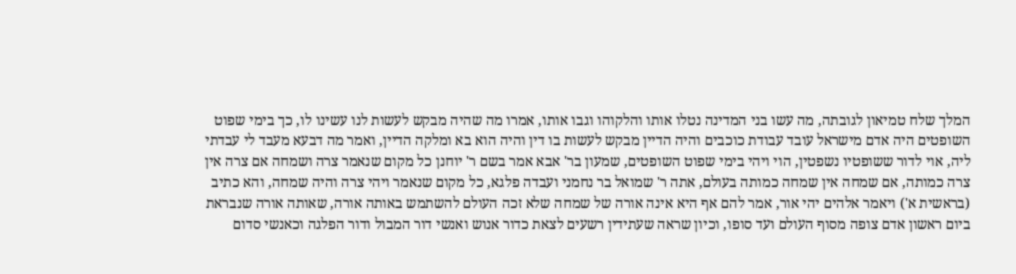המלך שלח טמיאון לגובתה, מה עשו בני המדינה נטלו אותו והלקוהו וגבו אותו, אמרו מה שהיה מבקש לעשות לנו עשינו לו, כך בימי שפוט השופטים היה אדם מישראל עובד עבודת כוכבים והיה הדיין מבקש לעשות בו דין והיה הוא בא ומלקה הדיין, ואמר מה דבעא מעבד לי עבדתי ליה, אוי לדור ששופטיו נשפטין, הוי ויהי בימי שפוט השופטים, שמעון בר' אבא אמר בשם ר' יוחנן כל מקום שנאמר צרה ושמחה אם צרה אין צרה כמותה, אם שמחה אין שמחה כמותה בעולם, אתה ר' שמואל בר נחמני ועבדה פלגא, כל מקום שנאמר ויהי צרה והיה שמחה, והא כתיב (בראשית א') ויאמר אלהים יהי אור, אמר להם אף היא אינה אורה של שמחה שלא זכה העולם להשתמש באותה אורה, שאותה אורה שנבראת ביום ראשון אדם צופה מסוף העולם ועד סופו, וכיון שראה שעתידין רשעים לצאת כדור אנוש ואנשי דור המבול ודור הפלגה וכאנשי סדום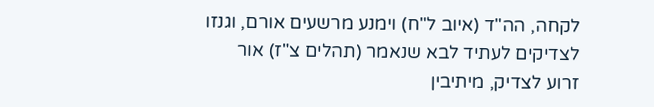לקחה, הה"ד (איוב ל"ח) וימנע מרשעים אורם, וגנזו לצדיקים לעתיד לבא שנאמר (תהלים צ"ז) אור זרוע לצדיק, מיתיבין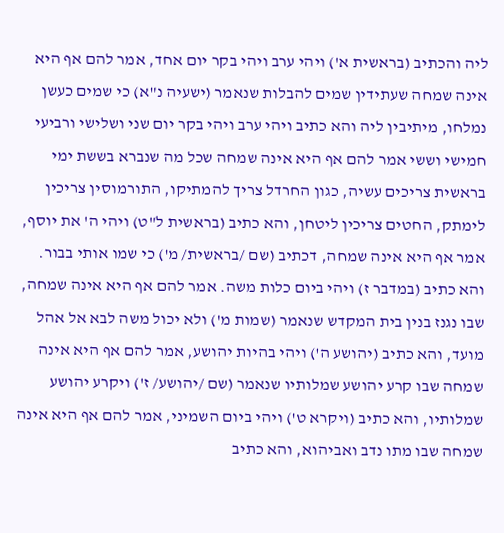ליה והכתיב (בראשית א') ויהי ערב ויהי בקר יום אחד, אמר להם אף היא אינה שמחה שעתידין שמים להבלות שנאמר (ישעיה נ"א) כי שמים כעשן נמלחו, מיתיבין ליה והא כתיב ויהי ערב ויהי בקר יום שני ושלישי ורביעי חמישי וששי אמר להם אף היא אינה שמחה שכל מה שנברא בששת ימי בראשית צריכים עשיה, כגון החרדל צריך להמתיקו, התורמוסין צריכין לימתק, החטים צריכין ליטחן, והא כתיב (בראשית ל"ט) ויהי ה' את יוסף, אמר אף היא אינה שמחה, דכתיב (שם /בראשית/ מ') כי שמו אותי בבור. והא כתיב (במדבר ז) ויהי ביום כלות משה. אמר להם אף היא אינה שמחה, שבו נגנז בנין בית המקדש שנאמר (שמות מ') ולא יכול משה לבא אל אהל מועד, והא כתיב (יהושע ה') ויהי בהיות יהושע, אמר להם אף היא אינה שמחה שבו קרע יהושע שמלותיו שנאמר (שם /יהושע/ ז') ויקרע יהושע שמלותיו, והא כתיב (ויקרא ט') ויהי ביום השמיני, אמר להם אף היא אינה שמחה שבו מתו נדב ואביהוא, והא כתיב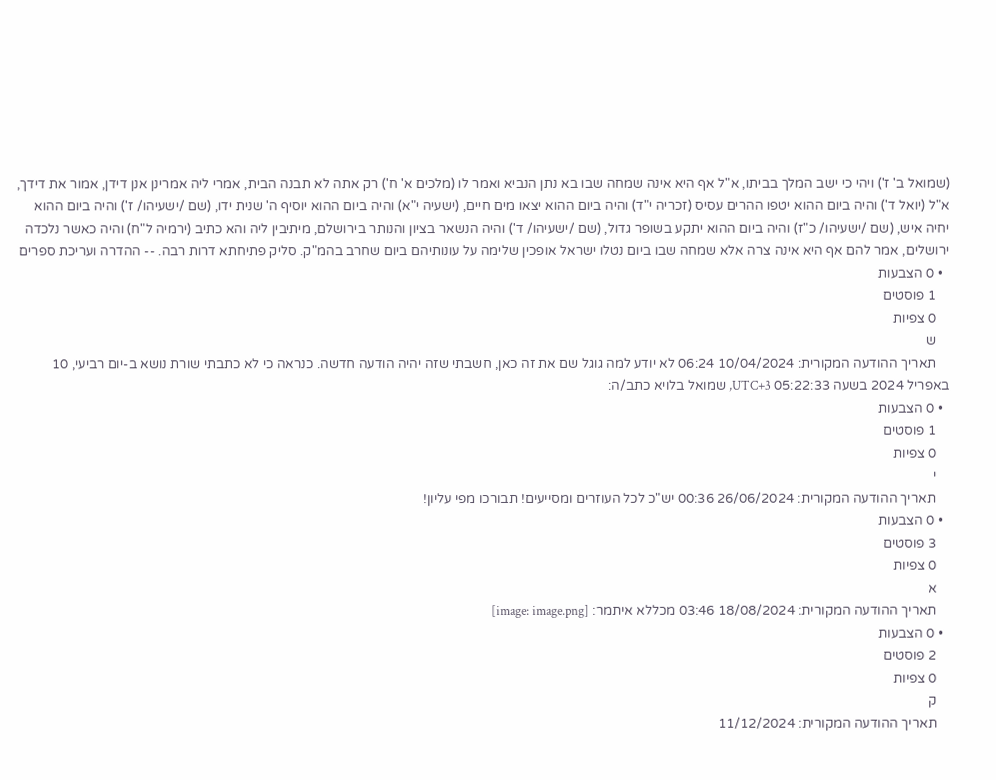(שמואל ב' ז') ויהי כי ישב המלך בביתו, א"ל אף היא אינה שמחה שבו בא נתן הנביא ואמר לו (מלכים א' ח') רק אתה לא תבנה הבית, אמרי ליה אמרינן אנן דידן, אמור את דידך, א"ל (יואל ד') והיה ביום ההוא יטפו ההרים עסיס (זכריה י"ד) והיה ביום ההוא יצאו מים חיים, (ישעיה י"א) והיה ביום ההוא יוסיף ה' שנית ידו, (שם /ישעיהו/ ז') והיה ביום ההוא יחיה איש, (שם /ישעיהו/ כ"ז) והיה ביום ההוא יתקע בשופר גדול, (שם /ישעיהו/ ד') והיה הנשאר בציון והנותר בירושלם, מיתיבין ליה והא כתיב (ירמיה ל"ח) והיה כאשר נלכדה ירושלים, אמר להם אף היא אינה צרה אלא שמחה שבו ביום נטלו ישראל אופכין שלימה על עונותיהם ביום שחרב בהמ"ק. סליק פתיחתא דרות רבה. -- ההדרה ועריכת ספרים
  • 0 הצבעות
    1 פוסטים
    0 צפיות
    ש
    תאריך ההודעה המקורית: 10/04/2024 06:24 לא יודע למה גוגל שם את זה כאן, חשבתי שזה יהיה הודעה חדשה. כנראה כי לא כתבתי שורת נושא ב-יום רביעי, 10 באפריל 2024 בשעה 05:22:33 UTC+3, שמואל בלויא כתב/ה:
  • 0 הצבעות
    1 פוסטים
    0 צפיות
    י
    תאריך ההודעה המקורית: 26/06/2024 00:36 יש"כ לכל העוזרים ומסייעים! תבורכו מפי עליון!
  • 0 הצבעות
    3 פוסטים
    0 צפיות
    א
    תאריך ההודעה המקורית: 18/08/2024 03:46 מכללא איתמר: [image: image.png]
  • 0 הצבעות
    2 פוסטים
    0 צפיות
    ק
    תאריך ההודעה המקורית: 11/12/2024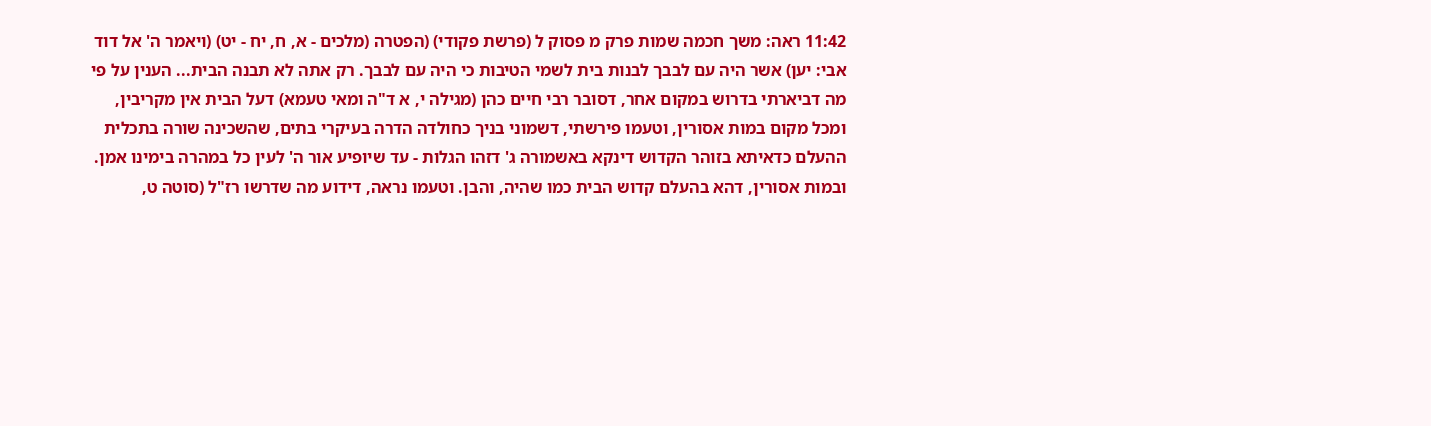11:42 ראה: משך חכמה שמות פרק מ פסוק ל (פרשת פקודי) (הפטרה (מלכים - א, ח, יח - יט) (ויאמר ה' אל דוד אבי: יען) אשר היה עם לבבך לבנות בית לשמי הטיבות כי היה עם לבבך. רק אתה לא תבנה הבית... הענין על פי מה דביארתי בדרוש במקום אחר, דסובר רבי חיים כהן (מגילה י, א ד"ה ומאי טעמא) דעל הבית אין מקריבין, ומכל מקום במות אסורין, וטעמו פירשתי, דשמוני בניך כחולדה הדרה בעיקרי בתים, שהשכינה שורה בתכלית ההעלם כדאיתא בזוהר הקדוש דינקא באשמורה ג' דזהו הגלות - עד שיופיע אור ה' לעין כל במהרה בימינו אמן. ובמות אסורין, דהא בהעלם קדוש הבית כמו שהיה, והבן. וטעמו נראה, דידוע מה שדרשו רז"ל (סוטה ט,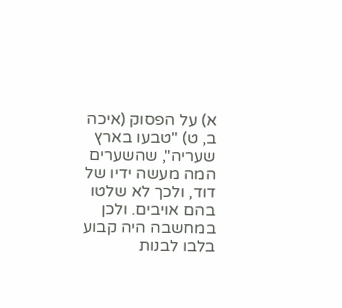א) על הפסוק (איכה ב, ט) "טבעו בארץ שעריה", שהשערים המה מעשה ידיו של דוד, ולכך לא שלטו בהם אויבים. ולכן במחשבה היה קבוע בלבו לבנות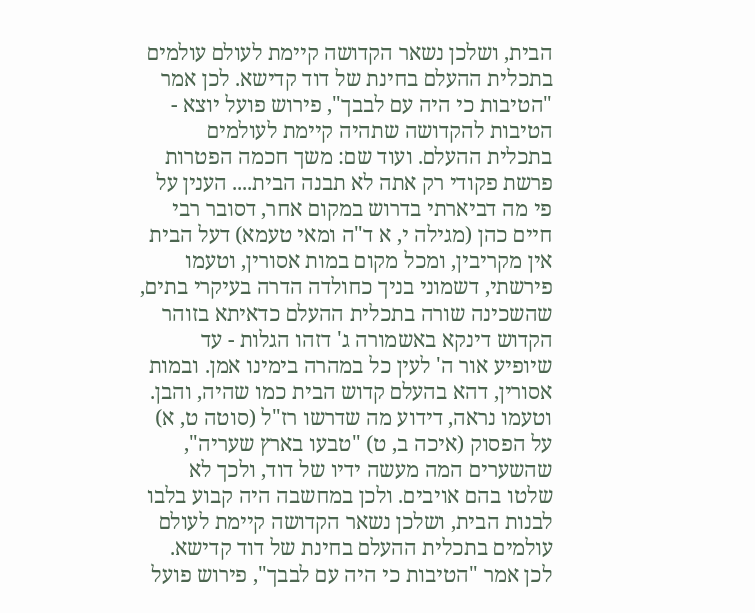הבית, ושלכן נשאר הקדושה קיימת לעולם עולמים בתכלית ההעלם בחינת של דוד קדישא. לכן אמר "הטיבות כי היה עם לבבך", פירוש פועל יוצא - הטיבות להקדושה שתהיה קיימת לעולמים בתכלית ההעלם. ועוד שם: משך חכמה הפטרות פרשת פקודי רק אתה לא תבנה הבית.... הענין על פי מה דביארתי בדרוש במקום אחר, דסובר רבי חיים כהן (מגילה י, א ד"ה ומאי טעמא) דעל הבית אין מקריבין, ומכל מקום במות אסורין, וטעמו פירשתי, דשמוני בניך כחולדה הדרה בעיקרי בתים, שהשכינה שורה בתכלית ההעלם כדאיתא בזוהר הקדוש דינקא באשמורה ג' דזהו הגלות - עד שיופיע אור ה' לעין כל במהרה בימינו אמן. ובמות אסורין, דהא בהעלם קדוש הבית כמו שהיה, והבן. וטעמו נראה, דידוע מה שדרשו רז"ל (סוטה ט, א) על הפסוק (איכה ב, ט) "טבעו בארץ שעריה", שהשערים המה מעשה ידיו של דוד, ולכך לא שלטו בהם אויבים. ולכן במחשבה היה קבוע בלבו לבנות הבית, ושלכן נשאר הקדושה קיימת לעולם עולמים בתכלית ההעלם בחינת של דוד קדישא. לכן אמר "הטיבות כי היה עם לבבך", פירוש פועל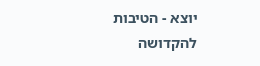יוצא - הטיבות להקדושה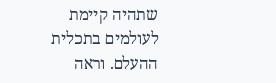שתהיה קיימת לעולמים בתכלית ההעלם. וראה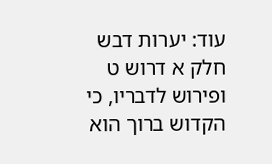עוד: יערות דבש חלק א דרוש ט ופירוש לדבריו, כי הקדוש ברוך הוא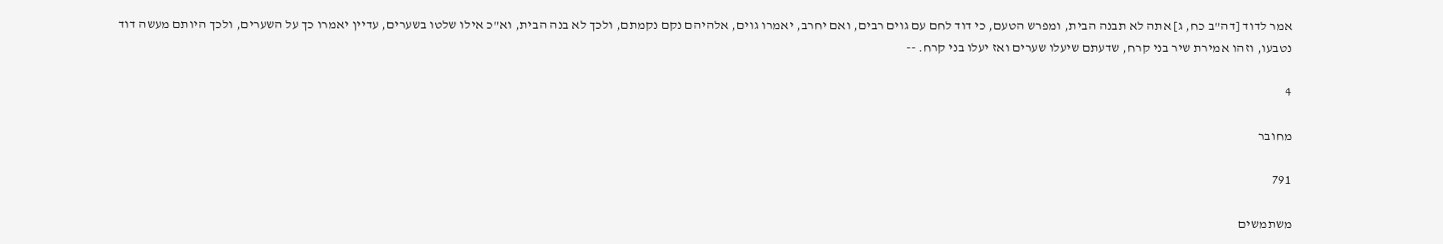אמר לדוד [דה"ב כח, ג] אתה לא תבנה הבית, ומפרש הטעם, כי דוד לחם עם גוים רבים, ואם יחרב, יאמרו גוים, אלהיהם נקם נקמתם, ולכך לא בנה הבית, וא"כ אילו שלטו בשערים, עדיין יאמרו כך על השערים, ולכך היותם מעשה דוד נטבעו, וזהו אמירת שיר בני קרח, שדעתם שיעלו שערים ואז יעלו בני קרח. --

4

מחובר

791

משתמשים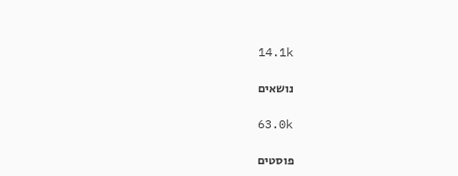14.1k

נושאים

63.0k

פוסטים